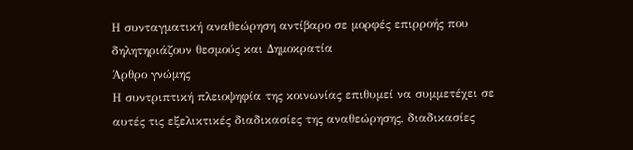Η συνταγµατική αναθεώρηση αντίβαρο σε µορφές επιρροής που δηλητηριάζουν θεσµούς και ∆ηµοκρατία
Άρθρο γνώμης
Η συντριπτική πλειοψηφία της κοινωνίας επιθυµεί να συµµετέχει σε αυτές τις εξελικτικές διαδικασίες της αναθεώρησης, διαδικασίες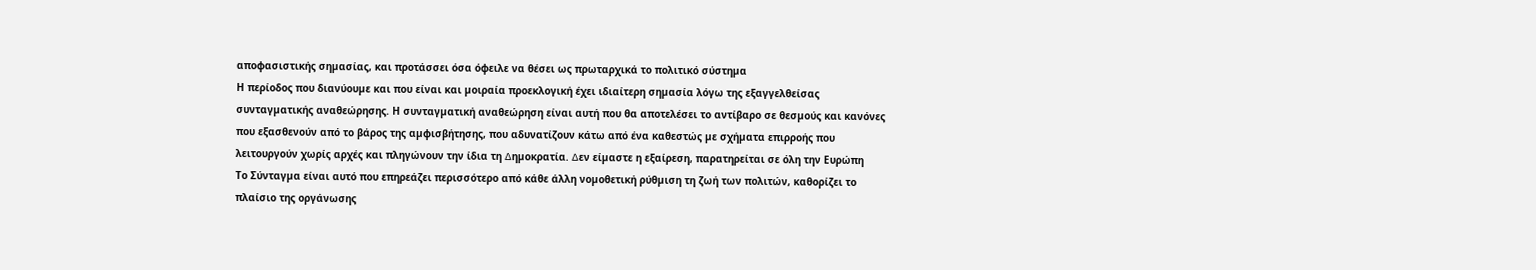αποφασιστικής σηµασίας, και προτάσσει όσα όφειλε να θέσει ως πρωταρχικά το πολιτικό σύστηµα
Η περίοδος που διανύουµε και που είναι και µοιραία προεκλογική έχει ιδιαίτερη σηµασία λόγω της εξαγγελθείσας συνταγµατικής αναθεώρησης. Η συνταγµατική αναθεώρηση είναι αυτή που θα αποτελέσει το αντίβαρο σε θεσµούς και κανόνες που εξασθενούν από το βάρος της αµφισβήτησης, που αδυνατίζουν κάτω από ένα καθεστώς µε σχήµατα επιρροής που λειτουργούν χωρίς αρχές και πληγώνουν την ίδια τη ∆ηµοκρατία. ∆εν είµαστε η εξαίρεση, παρατηρείται σε όλη την Ευρώπη
Το Σύνταγµα είναι αυτό που επηρεάζει περισσότερο από κάθε άλλη νοµοθετική ρύθµιση τη ζωή των πολιτών, καθορίζει το πλαίσιο της οργάνωσης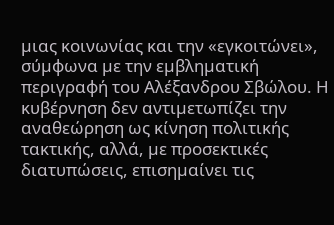µιας κοινωνίας και την «εγκοιτώνει», σύµφωνα µε την εµβληµατική περιγραφή του Αλέξανδρου Σβώλου. Η κυβέρνηση δεν αντιµετωπίζει την αναθεώρηση ως κίνηση πολιτικής τακτικής, αλλά, µε προσεκτικές διατυπώσεις, επισηµαίνει τις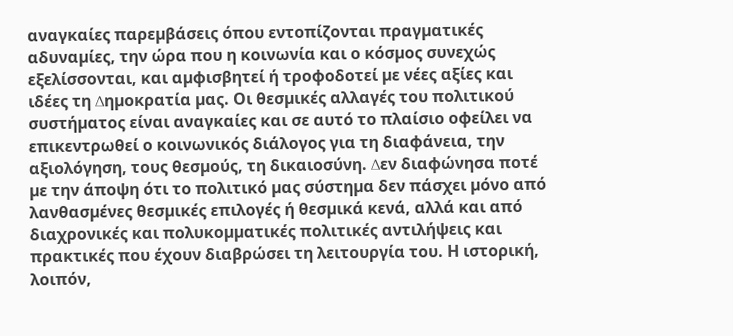αναγκαίες παρεµβάσεις όπου εντοπίζονται πραγµατικές αδυναµίες, την ώρα που η κοινωνία και ο κόσµος συνεχώς εξελίσσονται, και αµφισβητεί ή τροφοδοτεί µε νέες αξίες και ιδέες τη ∆ηµοκρατία µας. Οι θεσµικές αλλαγές του πολιτικού συστήµατος είναι αναγκαίες και σε αυτό το πλαίσιο οφείλει να επικεντρωθεί ο κοινωνικός διάλογος για τη διαφάνεια, την αξιολόγηση, τους θεσµούς, τη δικαιοσύνη. ∆εν διαφώνησα ποτέ µε την άποψη ότι το πολιτικό µας σύστηµα δεν πάσχει µόνο από λανθασµένες θεσµικές επιλογές ή θεσµικά κενά, αλλά και από διαχρονικές και πολυκοµµατικές πολιτικές αντιλήψεις και πρακτικές που έχουν διαβρώσει τη λειτουργία του. Η ιστορική, λοιπόν,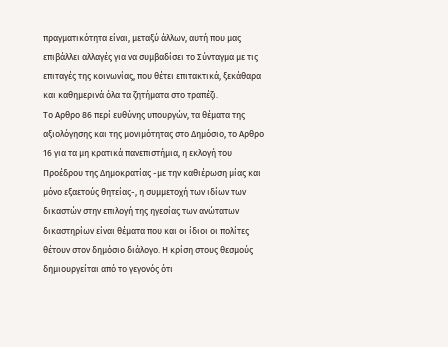πραγµατικότητα είναι, µεταξύ άλλων, αυτή που µας επιβάλλει αλλαγές για να συµβαδίσει το Σύνταγµα µε τις επιταγές της κοινωνίας, που θέτει επιτακτικά, ξεκάθαρα και καθηµερινά όλα τα ζητήµατα στο τραπέζι.
Το Αρθρο 86 περί ευθύνης υπουργών, τα θέµατα της αξιολόγησης και της µονιµότητας στο ∆ηµόσιο, το Αρθρο 16 για τα µη κρατικά πανεπιστήµια, η εκλογή του Προέδρου της ∆ηµοκρατίας -µε την καθιέρωση µίας και µόνο εξαετούς θητείας-, η συµµετοχή των ιδίων των δικαστών στην επιλογή της ηγεσίας των ανώτατων δικαστηρίων είναι θέµατα που και οι ίδιοι οι πολίτες θέτουν στον δηµόσιο διάλογο. Η κρίση στους θεσµούς δηµιουργείται από το γεγονός ότι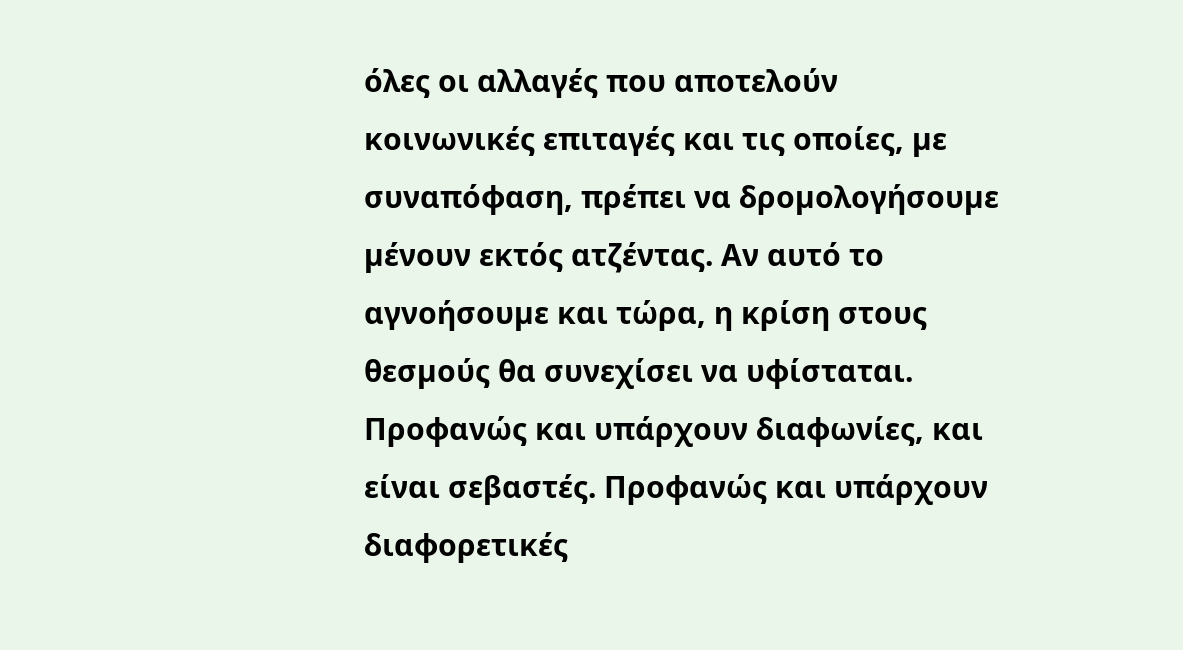όλες οι αλλαγές που αποτελούν κοινωνικές επιταγές και τις οποίες, µε συναπόφαση, πρέπει να δροµολογήσουµε µένουν εκτός ατζέντας. Αν αυτό το αγνοήσουµε και τώρα, η κρίση στους θεσµούς θα συνεχίσει να υφίσταται. Προφανώς και υπάρχουν διαφωνίες, και είναι σεβαστές. Προφανώς και υπάρχουν διαφορετικές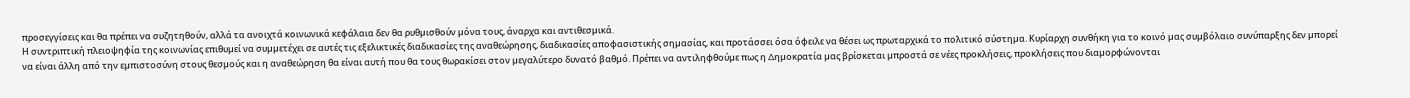προσεγγίσεις και θα πρέπει να συζητηθούν, αλλά τα ανοιχτά κοινωνικά κεφάλαια δεν θα ρυθµισθούν µόνα τους, άναρχα και αντιθεσµικά.
Η συντριπτική πλειοψηφία της κοινωνίας επιθυµεί να συµµετέχει σε αυτές τις εξελικτικές διαδικασίες της αναθεώρησης, διαδικασίες αποφασιστικής σηµασίας, και προτάσσει όσα όφειλε να θέσει ως πρωταρχικά το πολιτικό σύστηµα. Κυρίαρχη συνθήκη για το κοινό µας συµβόλαιο συνύπαρξης δεν µπορεί να είναι άλλη από την εµπιστοσύνη στους θεσµούς και η αναθεώρηση θα είναι αυτή που θα τους θωρακίσει στον µεγαλύτερο δυνατό βαθµό. Πρέπει να αντιληφθούµε πως η ∆ηµοκρατία µας βρίσκεται µπροστά σε νέες προκλήσεις, προκλήσεις που διαµορφώνονται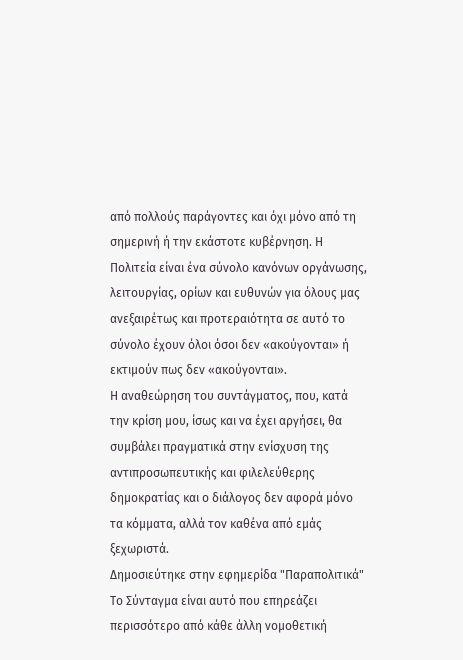από πολλούς παράγοντες και όχι µόνο από τη σηµερινή ή την εκάστοτε κυβέρνηση. Η Πολιτεία είναι ένα σύνολο κανόνων οργάνωσης, λειτουργίας, ορίων και ευθυνών για όλους µας ανεξαιρέτως και προτεραιότητα σε αυτό το σύνολο έχουν όλοι όσοι δεν «ακούγονται» ή εκτιµούν πως δεν «ακούγονται».
Η αναθεώρηση του συντάγµατος, που, κατά την κρίση µου, ίσως και να έχει αργήσει, θα συµβάλει πραγµατικά στην ενίσχυση της αντιπροσωπευτικής και φιλελεύθερης δηµοκρατίας και ο διάλογος δεν αφορά µόνο τα κόµµατα, αλλά τον καθένα από εµάς ξεχωριστά.
Δημοσιεύτηκε στην εφημερίδα "Παραπολιτικά"
Το Σύνταγµα είναι αυτό που επηρεάζει περισσότερο από κάθε άλλη νοµοθετική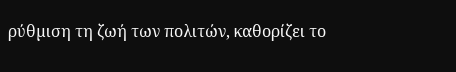ρύθµιση τη ζωή των πολιτών, καθορίζει το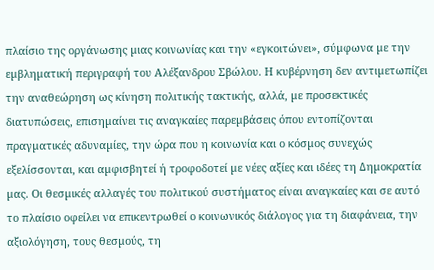πλαίσιο της οργάνωσης µιας κοινωνίας και την «εγκοιτώνει», σύµφωνα µε την εµβληµατική περιγραφή του Αλέξανδρου Σβώλου. Η κυβέρνηση δεν αντιµετωπίζει την αναθεώρηση ως κίνηση πολιτικής τακτικής, αλλά, µε προσεκτικές διατυπώσεις, επισηµαίνει τις αναγκαίες παρεµβάσεις όπου εντοπίζονται πραγµατικές αδυναµίες, την ώρα που η κοινωνία και ο κόσµος συνεχώς εξελίσσονται, και αµφισβητεί ή τροφοδοτεί µε νέες αξίες και ιδέες τη ∆ηµοκρατία µας. Οι θεσµικές αλλαγές του πολιτικού συστήµατος είναι αναγκαίες και σε αυτό το πλαίσιο οφείλει να επικεντρωθεί ο κοινωνικός διάλογος για τη διαφάνεια, την αξιολόγηση, τους θεσµούς, τη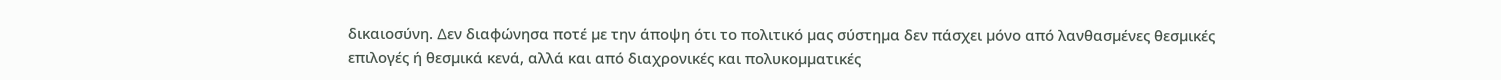δικαιοσύνη. ∆εν διαφώνησα ποτέ µε την άποψη ότι το πολιτικό µας σύστηµα δεν πάσχει µόνο από λανθασµένες θεσµικές επιλογές ή θεσµικά κενά, αλλά και από διαχρονικές και πολυκοµµατικές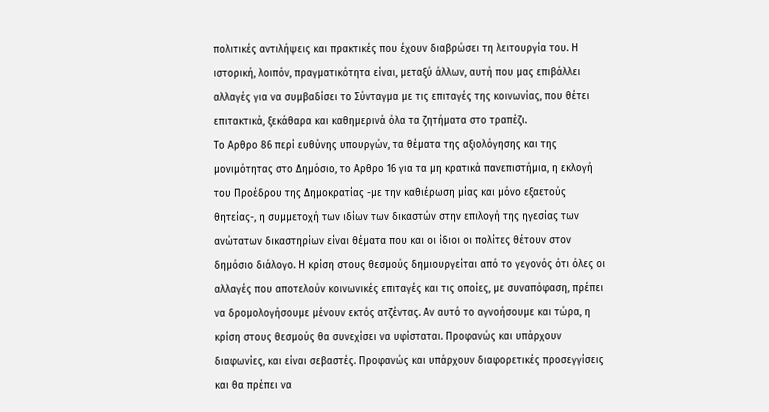πολιτικές αντιλήψεις και πρακτικές που έχουν διαβρώσει τη λειτουργία του. Η ιστορική, λοιπόν, πραγµατικότητα είναι, µεταξύ άλλων, αυτή που µας επιβάλλει αλλαγές για να συµβαδίσει το Σύνταγµα µε τις επιταγές της κοινωνίας, που θέτει επιτακτικά, ξεκάθαρα και καθηµερινά όλα τα ζητήµατα στο τραπέζι.
Το Αρθρο 86 περί ευθύνης υπουργών, τα θέµατα της αξιολόγησης και της µονιµότητας στο ∆ηµόσιο, το Αρθρο 16 για τα µη κρατικά πανεπιστήµια, η εκλογή του Προέδρου της ∆ηµοκρατίας -µε την καθιέρωση µίας και µόνο εξαετούς θητείας-, η συµµετοχή των ιδίων των δικαστών στην επιλογή της ηγεσίας των ανώτατων δικαστηρίων είναι θέµατα που και οι ίδιοι οι πολίτες θέτουν στον δηµόσιο διάλογο. Η κρίση στους θεσµούς δηµιουργείται από το γεγονός ότι όλες οι αλλαγές που αποτελούν κοινωνικές επιταγές και τις οποίες, µε συναπόφαση, πρέπει να δροµολογήσουµε µένουν εκτός ατζέντας. Αν αυτό το αγνοήσουµε και τώρα, η κρίση στους θεσµούς θα συνεχίσει να υφίσταται. Προφανώς και υπάρχουν διαφωνίες, και είναι σεβαστές. Προφανώς και υπάρχουν διαφορετικές προσεγγίσεις και θα πρέπει να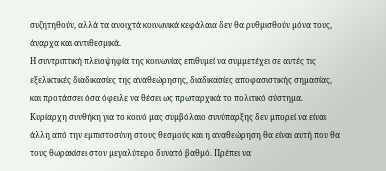συζητηθούν, αλλά τα ανοιχτά κοινωνικά κεφάλαια δεν θα ρυθµισθούν µόνα τους, άναρχα και αντιθεσµικά.
Η συντριπτική πλειοψηφία της κοινωνίας επιθυµεί να συµµετέχει σε αυτές τις εξελικτικές διαδικασίες της αναθεώρησης, διαδικασίες αποφασιστικής σηµασίας, και προτάσσει όσα όφειλε να θέσει ως πρωταρχικά το πολιτικό σύστηµα. Κυρίαρχη συνθήκη για το κοινό µας συµβόλαιο συνύπαρξης δεν µπορεί να είναι άλλη από την εµπιστοσύνη στους θεσµούς και η αναθεώρηση θα είναι αυτή που θα τους θωρακίσει στον µεγαλύτερο δυνατό βαθµό. Πρέπει να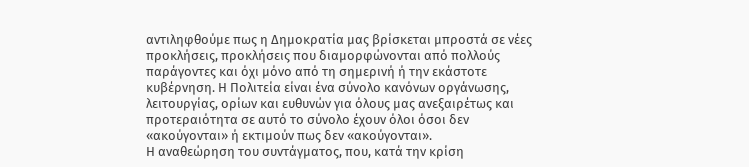αντιληφθούµε πως η ∆ηµοκρατία µας βρίσκεται µπροστά σε νέες προκλήσεις, προκλήσεις που διαµορφώνονται από πολλούς παράγοντες και όχι µόνο από τη σηµερινή ή την εκάστοτε κυβέρνηση. Η Πολιτεία είναι ένα σύνολο κανόνων οργάνωσης, λειτουργίας, ορίων και ευθυνών για όλους µας ανεξαιρέτως και προτεραιότητα σε αυτό το σύνολο έχουν όλοι όσοι δεν «ακούγονται» ή εκτιµούν πως δεν «ακούγονται».
Η αναθεώρηση του συντάγµατος, που, κατά την κρίση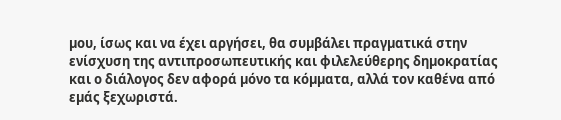µου, ίσως και να έχει αργήσει, θα συµβάλει πραγµατικά στην ενίσχυση της αντιπροσωπευτικής και φιλελεύθερης δηµοκρατίας και ο διάλογος δεν αφορά µόνο τα κόµµατα, αλλά τον καθένα από εµάς ξεχωριστά.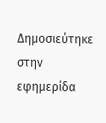Δημοσιεύτηκε στην εφημερίδα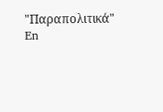"Παραπολιτικά"
En